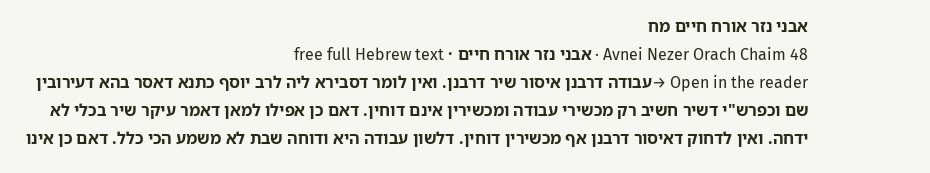אבני נזר אורח חיים מח
Avnei Nezer Orach Chaim 48 · אבני נזר אורח חיים · free full Hebrew text
Open in the reader →עבודה דרבנן איסור שיר דרבנן. ואין לומר דסבירא ליה לרב יוסף כתנא דאסר בהא דעירובין שם וכפרש"י דשיר חשיב רק מכשירי עבודה ומכשירין אינם דוחין. דאם כן אפילו למאן דאמר עיקר שיר בכלי לא ידחה. ואין לדחוק דאיסור דרבנן אף מכשירין דוחין. דלשון עבודה היא ודוחה שבת לא משמע הכי כלל. דאם כן אינו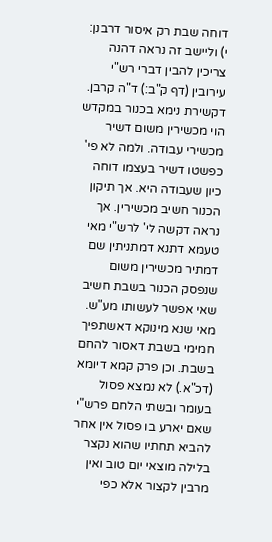דוחה שבת רק איסור דרבנן: י) וליישב זה נראה דהנה צריכין להבין דברי רש"י עירובין (דף ק"ב:) ד"ה קרבן. דקשירת נימא בכנור במקדש הוי מכשירין משום דשיר מכשירי עבודה. ולמה לא פי' כפשטו דשיר בעצמו דוחה כיון שעבודה היא. אך תיקון הכנור חשיב מכשירין. אך נראה דקשה לי' לרש"י מאי טעמא דתנא דמתניתין שם דמתיר מכשירין משום שנפסק הכנור בשבת חשיב שאי אפשר לעשותו מע"ש. מאי שנא מינוקא דאשתפיך חמימי בשבת דאסור להחם בשבת. וכן פרק קמא דיומא (דכ"א.) לא נמצא פסול בעומר ובשתי הלחם פרש"י שאם יארע בו פסול אין אחר להביא תחתיו שהוא נקצר בלילה מוצאי יום טוב ואין מרבין לקצור אלא כפי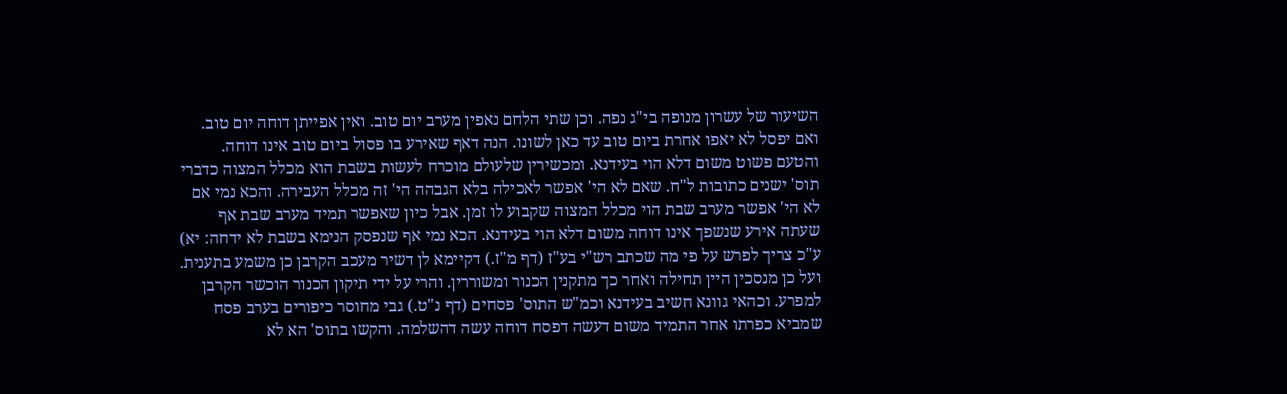השיעור של עשרון מנופה בי"ג נפה. וכן שתי הלחם נאפין מערב יום טוב. ואין אפייתן דוחה יום טוב. ואם יפסל לא יאפו אחרת ביום טוב עד כאן לשונו. הנה דאף שאירע בו פסול ביום טוב אינו דוחה. והטעם פשוט משום דלא הוי בעידנא. ומכשירין שלעולם מוכרח לעשות בשבת הוא מכלל המצוה כדברי תוס' ישנים כתובות ל"ח. שאם לא הי' אפשר לאכילה בלא הגבהה הי' זה מכלל העבירה. והכא נמי אם לא הי' אפשר מערב שבת הוי מכלל המצוה שקבוע לו זמן. אבל כיון שאפשר תמיד מערב שבת אף שעתה אירע שנשפך אינו דוחה משום דלא הוי בעידנא. הכא נמי אף שנפסק הנימא בשבת לא ידחה: יא) ע"כ צריך לפרש על פי מה שכתב רש"י בע"ז (דף מ"ז.) דקיימא לן דשיר מעכב הקרבן כן משמע בתענית. ועל כן מנסכין היין תחילה ואחר כך מתקנין הכנור ומשוררין. והרי על ידי תיקון הכנור הוכשר הקרבן למפרע. וכהאי גוונא חשיב בעידנא וכמ"ש התוס' פסחים (דף נ"ט.) גבי מחוסר כיפורים בערב פסח שמביא כפרתו אחר התמיד משום דעשה דפסח דוחה עשה דהשלמה. והקשו בתוס' הא לא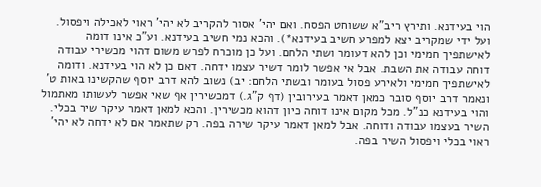הוי בעידנא. ותירץ ריב"א ששוחט הפסח. ואם יהי' אסור להקריב לא יהי' ראוי לאכילה ויפסול. ועל ידי שמקריב יצא למפרע חשיב בעידנא*). והכא נמי חשיב בעידנא. וע"כ אינו דומה לאישתפיך חמימי וכן להא דעומר ושתי הלחם. ועל כן מוכרח לפרש משום דהוי מכשירי עבודה דוחה עבודה את השבת. אבל אי אפשר לומר דשיר עצמו ידחה. דאם כן לא הוי בעידנא. ודומה לאישתפיך חמימי ולאירע פסול בעומר ובשתי הלחם: יב) נשוב להא דרב יוסף שהקשינו באות ט' ונאמר דרב יוסף סובר כמאן דאמר בעירובין (דף ק"ג.) דמכשירין אף שאי אפשר לעשותו מאתמול והוי בעידנא כנ"ל. מכל מקום אינו דוחה כיון דהוא מכשירין. והכא למאן דאמר עיקר שיר בכלי. השיר בעצמו עבודה ודוחה. אבל למאן דאמר עיקר שירה בפה. רק שתאמר אם לא ידחה לא יהי' ראוי בכלי ויפסול השיר בפה.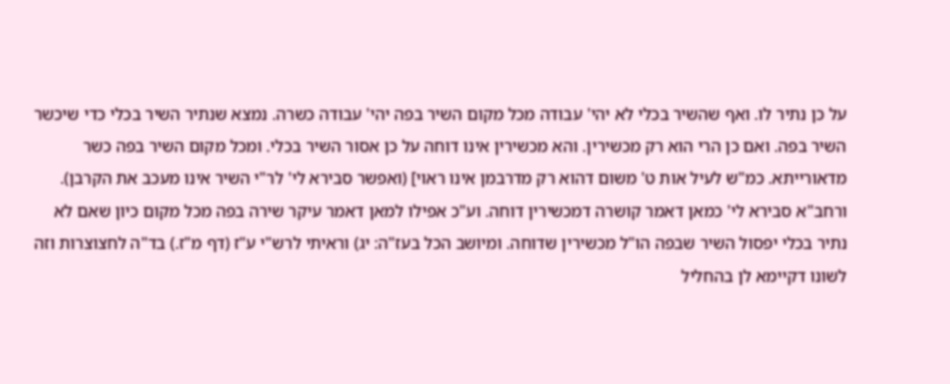על כן נתיר לו. ואף שהשיר בכלי לא יהי' עבודה מכל מקום השיר בפה יהי' עבודה כשרה. נמצא שנתיר השיר בכלי כדי שיכשר השיר בפה. ואם כן הרי הוא רק מכשירין. והא מכשירין אינו דוחה על כן אסור השיר בכלי. ומכל מקום השיר בפה כשר מדאורייתא. כמ"ש לעיל אות ט' משום דהוא רק מדרבמן אינו ראוי] (ואפשר סבירא לי' לר"י השיר אינו מעכב את הקרבן). ורחב"א סבירא לי' כמאן דאמר קושרה דמכשירין דוחה. וע"כ אפילו למאן דאמר עיקר שירה בפה מכל מקום כיון שאם לא נתיר בכלי יפסול השיר שבפה הו"ל מכשירין שדוחה. ומיושב הכל בעז"ה: יג) וראיתי לרש"י ע"ז (דף מ"ז.) בד"ה לחצוצרות וזה לשונו דקיימא לן בהחליל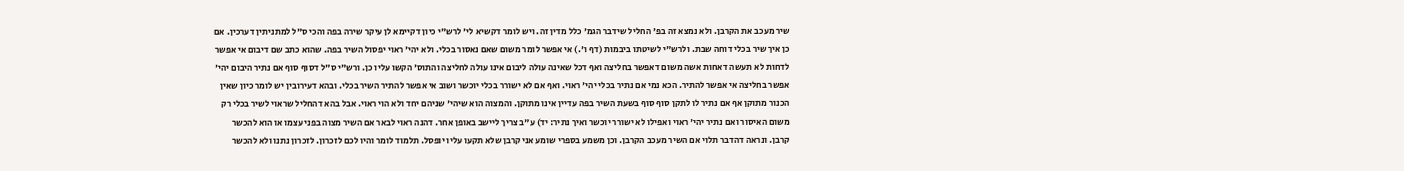שיר מעכב את הקרבן. ולא נמצא זה בפ' החליל שידבר הגמ' כלל מדין זה. ויש לומר דקשיא לי' לרש"י כיון דקיימא לן עיקר שירה בפה והכי ס"ל למתניתין דערכין. אם כן איך שיר בכלי דוחה שבת. ולרש"י לשיטתו ביבמות (דף ו'.) אי אפשר לומר משום שאם נאסור בכלי. ולא יהי' ראוי יפסול השיר בפה. שהוא כתב שם דיבום אי אפשר לדחות לא תעשה דאחות אשה משום דאפשר בחליצה ואף דכל שאינה עולה ליבום אינו עולה לחליצה והתוס' הקשו עליו כן. ורש"י ס"ל דסוף סוף אם נתיר היבום יהי' אפשר בחליצה אי אפשר להתיר. הכא נמי אם נתיר בכלי יהי' ראוי. ואף אם לא ישורר בכלי יוכשר ושוב אי אפשר להתיר השיר בכלי. ובהא דעירובין יש לומר כיון שאין הכנור מתוקן אף אם נתיר לו לתקן סוף סוף בשעת השיר בפה עדיין אינו מתוקן. והמצוה הוא שיהי' שניהם יחד ולא הוי ראוי. אבל בהא דהחליל שראוי לשיר בכלי רק משום האיסור ואם נתיר יהי' ראוי ואפילו לא ישורר יוכשר ואיך נתיר: יד) ע"ב צריך ליישב באופן אחר. דהנה ראוי לבאר אם השיר מצוה בפני עצמו או הוא להכשר קרבן. ונראה דהדבר תלוי אם השיר מעכב הקרבן. וכן משמע בספרי שומע אני קרבן שלא תקעו עליו יופסל. תלמוד לומר והיו לכם לזכרון. לזכרון נתנו ולא להכשר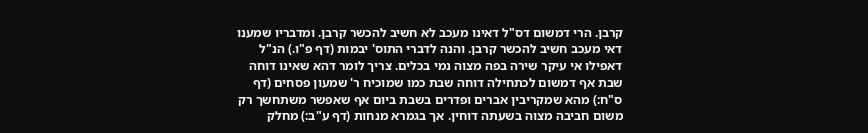קרבן. הרי דמשום דס"ל דאינו מעכב לא חשיב להכשר קרבן. ומדבריו שמענו דאי מעכב חשיב להכשר קרבן. והנה לדברי התוס' יבמות (דף פ"ו.) הנ"ל דאפילו אי עיקר שירה בפה מצוה נמי בכלים. צריך לומר דהא שאינו דוחה שבת אף דמשום לכתחילה דוחה שבת כמו שמוכיח ר' שמעון פסחים (דף ס"ח:) מהא שמקריבין אברים ופדרים בשבת ביום אף שאפשר משתחשך רק משום חביבה מצוה בשעתה דוחין. אך בגמרא מנחות (דף ע"ב:) מחלק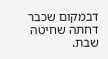דבמקום שכבר דחתה שחיטה שבת.